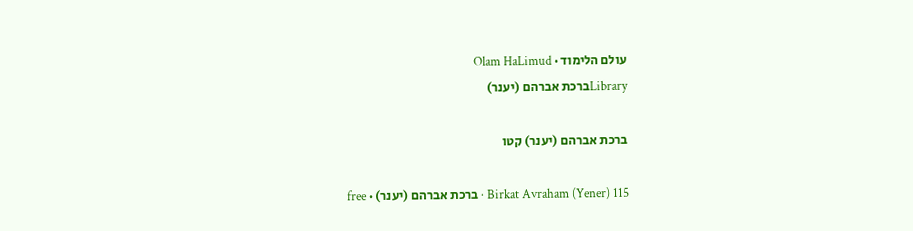עולם הלימוד · Olam HaLimud
Libraryברכת אברהם (יענר)

ברכת אברהם (יענר) קטו

Birkat Avraham (Yener) 115 · ברכת אברהם (יענר) · free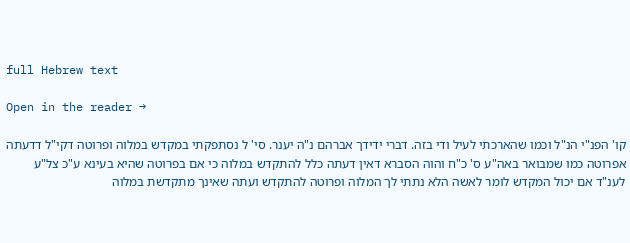full Hebrew text

Open in the reader →

קו' הפנ"י הנ"ל וכמו שהארכתי לעיל ודי בזה. דברי ידידך אברהם נ"ה יענר. סי' ל נסתפקתי במקדש במלוה ופרוטה דקי"ל דדעתה אפרוטה כמו שמבואר באה"ע ס' כ"ח והוה הסברא דאין דעתה כלל להתקדש במלוה כי אם בפרוטה שהיא בעינא ע"כ צל"ע לענ"ד אם יכול המקדש לומר לאשה הלא נתתי לך המלוה ופרוטה להתקדש ועתה שאינך מתקדשת במלוה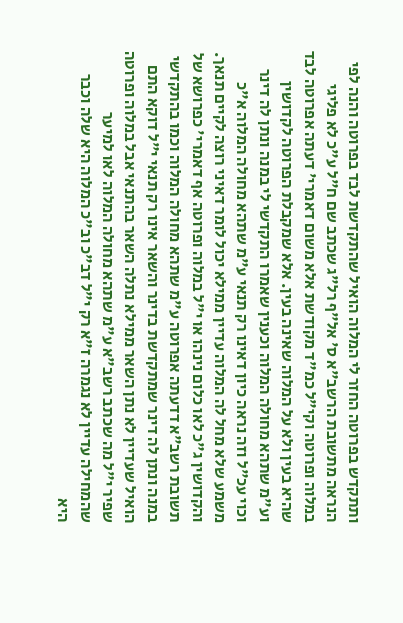ותתקדש בפרוטה החזר לי המלוה הואיל שהתקדשת לבד בפרוטה והנה לפי הנראה מתשובת הרשב"א ס' אל"ף רל"ג שכתב שם ח"ל ע"כ לא פליגי במלוה ופרוטה וקי"ל כמ"ד מקודשת אלא משום דאמרי' דעתה אפרוטה לבד שהיא בעין ולא על המלוה שאינה בעין. אלא שמקבלת הפרוטה לקדושין וע"מ שתהא מחולה המלוה וכענין שאמרו התקדשי לי במנה ונתן לה דינר וכוי עכ"ל וזה נראה כיון דאינו רק תנאי ע"מ שתהא מחולה המלוה א"כ משמע שלא מחל לה המלוה עדיין ממילא יכול לומר דאיני רוצה לקיים תנאך. והקדושין ג"כ לאו כלום נינהו או י"ל במלוה ופרוטה אף דאמרי' כפרושא של תשובת רשב"א דדעתה אפרוטה ע"מ שתהא מחולה המלוה וכמו בהתקדשי במנה ונתן לה דינר שמתקדשת בדינר והשאר אינו רק תנאי י"ל דוקא התם הואיל שעדיין לא נתן השאר ממילא נתלה השאר בהתנאי אבל במלוה ופרוטה שפיר י"ל מה שכתב רשב"א ע"מ שתהא מחולה המלוה לאו למיער שהמחילה עדיין לא נגמרה ז"א רק י"ל דב"כ וב"כ המלוה היא שלה וכבר היא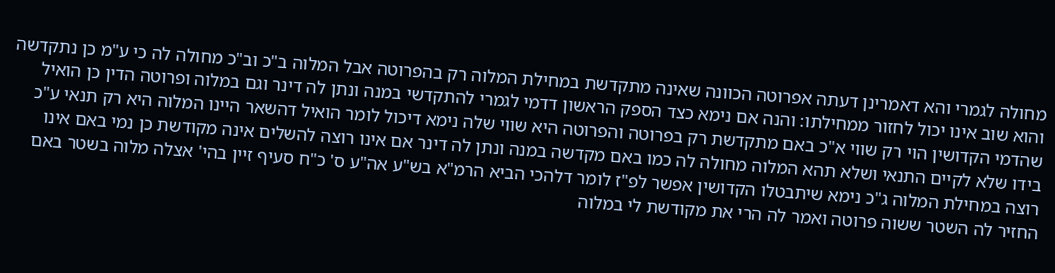מחולה לגמרי והא דאמרינן דעתה אפרוטה הכוונה שאינה מתקדשת במחילת המלוה רק בהפרוטה אבל המלוה ב"כ וב"כ מחולה לה כי ע"מ כן נתקדשה והוא שוב אינו יכול לחזור ממחילתו: והנה אם נימא כצד הספק הראשון דדמי לגמרי להתקדשי במנה ונתן לה דינר וגם במלוה ופרוטה הדין כן הואיל שהדמי הקדושין הוי רק שווי א"כ באם מתקדשת רק בפרוטה והפרוטה היא שווי שלה נימא דיכול לומר הואיל דהשאר היינו המלוה היא רק תנאי ע"כ בידו שלא לקיים התנאי ושלא תהא המלוה מחולה לה כמו באם מקדשה במנה ונתן לה דינר אם אינו רוצה להשלים אינה מקודשת כן נמי באם אינו רוצה במחילת המלוה ג"כ נימא שיתבטלו הקדושין אפשר לפ"ז לומר דלהכי הביא הרמ"א בש"ע אה"ע ס' כ"ח סעיף זיין בהי' אצלה מלוה בשטר באם החזיר לה השטר ששוה פרוטה ואמר לה הרי את מקודשת לי במלוה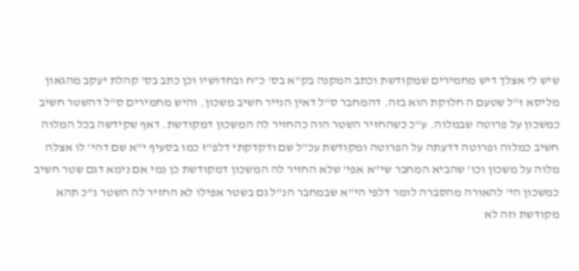שיש לי אצלך דיש מחמירים שמקודשת וכתב המקנה בק"א בס' כ"ח ובחדושיו וכן כתב בס' קהלת יעקב מהגאון מליסא ז"ל שטעם ה חלוקת הוא בזה. דהמחבר ס"ל דאין הנייר חשיב משכון. והיש מחמירים ס"ל דהשטר חשיב כמשכון על פרוטה שבמלוה. ע"כ כשהחזיר השטר הוה כהחזיר לה המשכון דמקודשת. דאף שקידשה בכל המלוה חשיב כמלוה ופרוטה דדעתה על הפרוטה ומקודשת עכ"ל שם ודקדקתי דלפ"ז כמו בסעיף י"א שם דהי' לו אצלה מלוה על משכון וכו' שהביא המחבר שי"א אפי' שלא החזיר לה המשכון דמקודשת כן נמי אם נימא דגם שטר חשיב כמשכון הי' להאורה מהסברה לומר דלפי הי"א שבמחבר הנ"ל גם בשטר אפילו לא החזיר לה השטר ג"כ תהא מקודשת וזה לא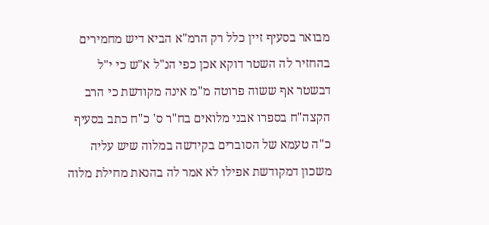מבואר בסעיף זיין כלל רק הרמ"א הביא דיש מחמירים בהחזיר לה השטר דוקא אכן כפי הנ"ל א"ש כי י"ל דבשטר אף ששוה פרוטה מ"מ אינה מקודשת כי הרב הקצה"ח בספרו אבני מלואים בח"ר ס' כ"ח כתב בסעיף כ"ה טעמא של הסוברים בקידשה במלוה שיש עליה משכון דמקודשת אפילו לא אמר לה בהנאת מחילת מלוה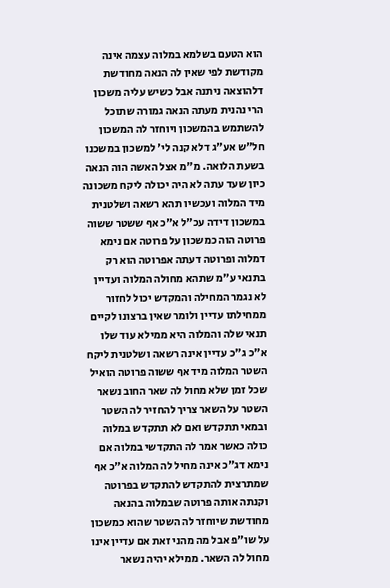הוא הטעם בשלמא במלוה עצמה אינה מקודשת לפי שאין לה הנאה מחודשת דלהוצאה ניתנה אבל כשיש עליה משכון הרי נהנית מעתה הנאה גמורה שתוכל להשתמש בהמשכון ויוחזר לה המשכון חל"ש אע"ג דלא קנה לי' למשכון במשכנו בשעת הלואה. מ"מ אצל האשה הוה הנאה כיון שעד עתה לא היה יכולה ליקח משכונה מיד המלוה ועכשיו תהא רשאה ושלטנית במשכון דידה עכ"ל א"כ אף ששטר ששוה פרוטה הוה כמשכון על פרוטה אם נימא דמלוה ופרוטה דעתה אפרוטה הוא רק בתנאי ע"מ שתהא מחולה המלוה ועדיין לא נגמר המחילה והמקדש יכול לחזור ממחילתו עדיין ולומר שאין ברצונו לקיים תנאי שלה והמלוה היא ממילא עוד שלו א"כ ג"כ עדיין אינה רשאה ושלטנית ליקח השטר המלוה מיד אף ששוה פרוטה הואיל שכל זמן שלא מחול לה שאר החוב נשאר השטר על השאר צריך להחזיר לה השטר ובמאי תתקדש ואם לא תתקדש במלוה כולה כאשר אמר לה התקדשי במלוה אם נימא דג"כ אינה מחיל לה המלוה א"כ אף שמתרצית להתקדש להתקדש בפרוטה וקנתה אותה פרוטה שבמלוה בהנאה מחודשת שיוחזר לה השטר שהוא כמשכון על שו"פ אבל מה מהני זאת אם עדיין אינו מחול לה השאר. ממילא יהיה נשאר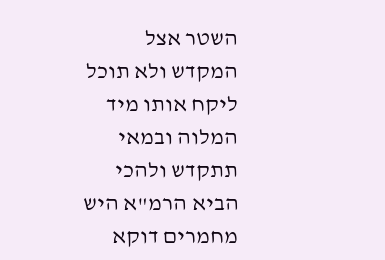השטר אצל המקדש ולא תוכל ליקח אותו מיד המלוה ובמאי תתקדש ולהכי הביא הרמ"א היש מחמרים דוקא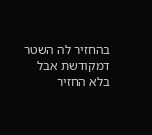בהחזיר לה השטר דמקודשת אבל בלא החזיר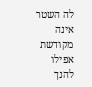לה השטר אינה מקודשת אפילו להנך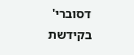דסוברי' בקידשת